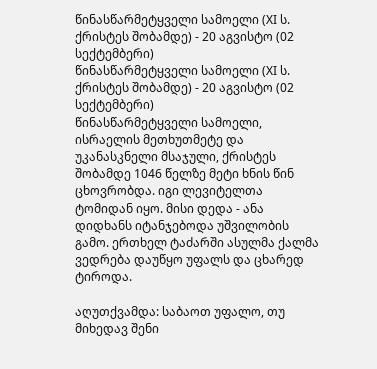წინასწარმეტყველი სამოელი (XI ს. ქრისტეს შობამდე) - 20 აგვისტო (02 სექტემბერი)
წინასწარმეტყველი სამოელი (XI ს. ქრისტეს შობამდე) - 20 აგვისტო (02 სექტემბერი)
წინასწარმეტყველი სამოელი, ისრაელის მეთხუთმეტე და უკანასკნელი მსაჯული, ქრისტეს შობამდე 1046 წელზე მეტი ხნის წინ ცხოვრობდა. იგი ლევიტელთა ტომიდან იყო. მისი დედა - ანა დიდხანს იტანჯებოდა უშვილობის გამო. ერთხელ ტაძარში ასულმა ქალმა ვედრება დაუწყო უფალს და ცხარედ ტიროდა.

აღუთქვამდა: საბაოთ უფალო, თუ მიხედავ შენი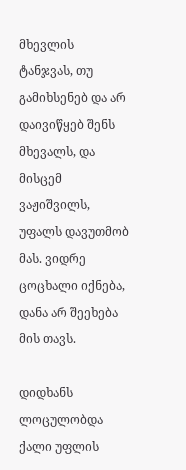მხევლის ტანჯვას, თუ გამიხსენებ და არ დაივიწყებ შენს მხევალს, და მისცემ ვაჟიშვილს, უფალს დავუთმობ მას. ვიდრე ცოცხალი იქნება, დანა არ შეეხება მის თავს.

დიდხანს ლოცულობდა ქალი უფლის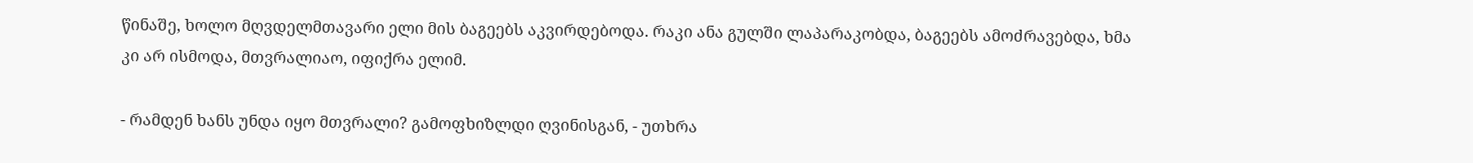წინაშე, ხოლო მღვდელმთავარი ელი მის ბაგეებს აკვირდებოდა. რაკი ანა გულში ლაპარაკობდა, ბაგეებს ამოძრავებდა, ხმა კი არ ისმოდა, მთვრალიაო, იფიქრა ელიმ.

- რამდენ ხანს უნდა იყო მთვრალი? გამოფხიზლდი ღვინისგან, - უთხრა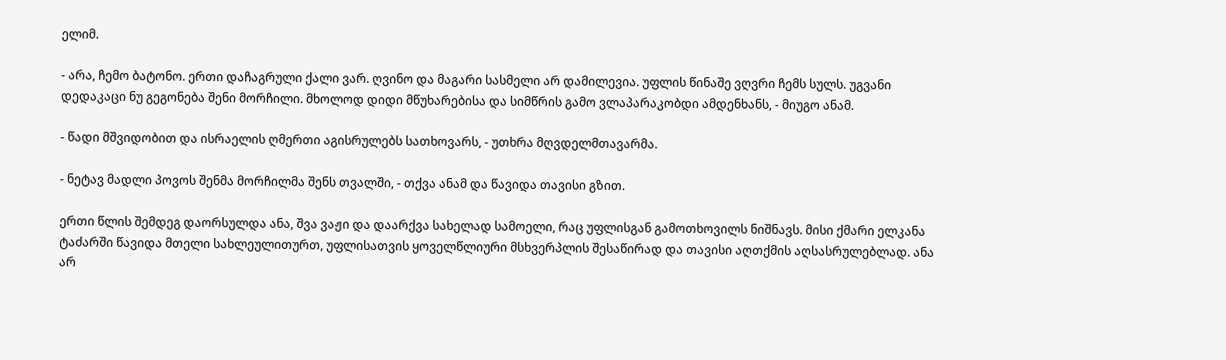ელიმ.

- არა, ჩემო ბატონო. ერთი დაჩაგრული ქალი ვარ. ღვინო და მაგარი სასმელი არ დამილევია. უფლის წინაშე ვღვრი ჩემს სულს. უგვანი დედაკაცი ნუ გეგონება შენი მორჩილი. მხოლოდ დიდი მწუხარებისა და სიმწრის გამო ვლაპარაკობდი ამდენხანს, - მიუგო ანამ.

- წადი მშვიდობით და ისრაელის ღმერთი აგისრულებს სათხოვარს, - უთხრა მღვდელმთავარმა.

- ნეტავ მადლი პოვოს შენმა მორჩილმა შენს თვალში, - თქვა ანამ და წავიდა თავისი გზით.

ერთი წლის შემდეგ დაორსულდა ანა, შვა ვაჟი და დაარქვა სახელად სამოელი, რაც უფლისგან გამოთხოვილს ნიშნავს. მისი ქმარი ელკანა ტაძარში წავიდა მთელი სახლეულითურთ, უფლისათვის ყოველწლიური მსხვერპლის შესაწირად და თავისი აღთქმის აღსასრულებლად. ანა არ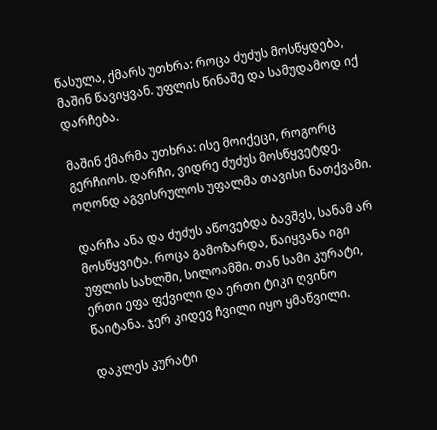წასულა, ქმარს უთხრა: როცა ძუძუს მოსწყდება, მაშინ წავიყვან. უფლის წინაშე და სამუდამოდ იქ დარჩება.

მაშინ ქმარმა უთხრა: ისე მოიქეცი, როგორც გერჩიოს. დარჩი, ვიდრე ძუძუს მოსწყვეტდე. ოღონდ აგვისრულოს უფალმა თავისი ნათქვამი.

დარჩა ანა და ძუძუს აწოვებდა ბავშვს, სანამ არ მოსწყვიტა. როცა გამოზარდა, წაიყვანა იგი უფლის სახლში, სილოამში. თან სამი კურატი, ერთი ეფა ფქვილი და ერთი ტიკი ღვინო წაიტანა. ჯერ კიდევ ჩვილი იყო ყმაწვილი.

დაკლეს კურატი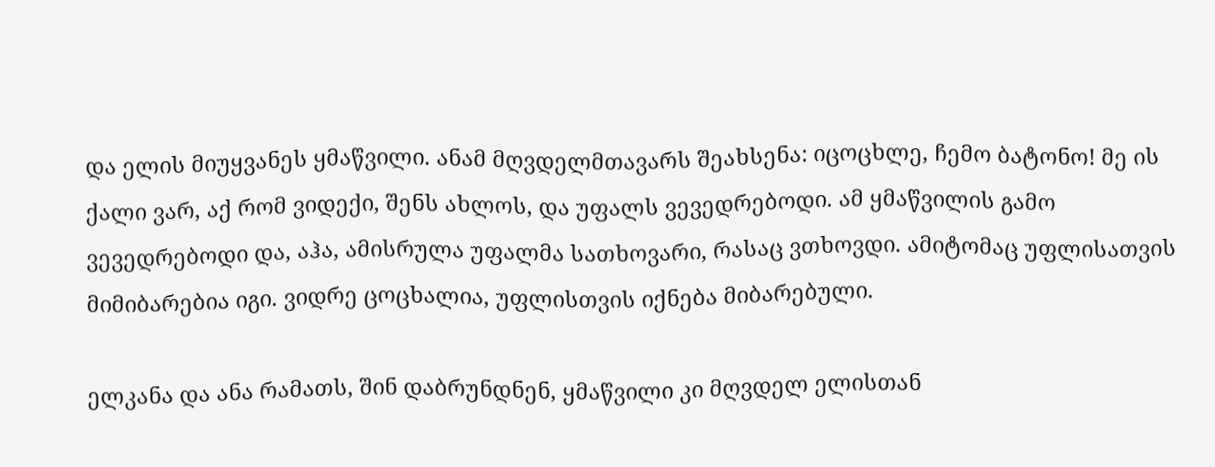და ელის მიუყვანეს ყმაწვილი. ანამ მღვდელმთავარს შეახსენა: იცოცხლე, ჩემო ბატონო! მე ის ქალი ვარ, აქ რომ ვიდექი, შენს ახლოს, და უფალს ვევედრებოდი. ამ ყმაწვილის გამო ვევედრებოდი და, აჰა, ამისრულა უფალმა სათხოვარი, რასაც ვთხოვდი. ამიტომაც უფლისათვის მიმიბარებია იგი. ვიდრე ცოცხალია, უფლისთვის იქნება მიბარებული.

ელკანა და ანა რამათს, შინ დაბრუნდნენ, ყმაწვილი კი მღვდელ ელისთან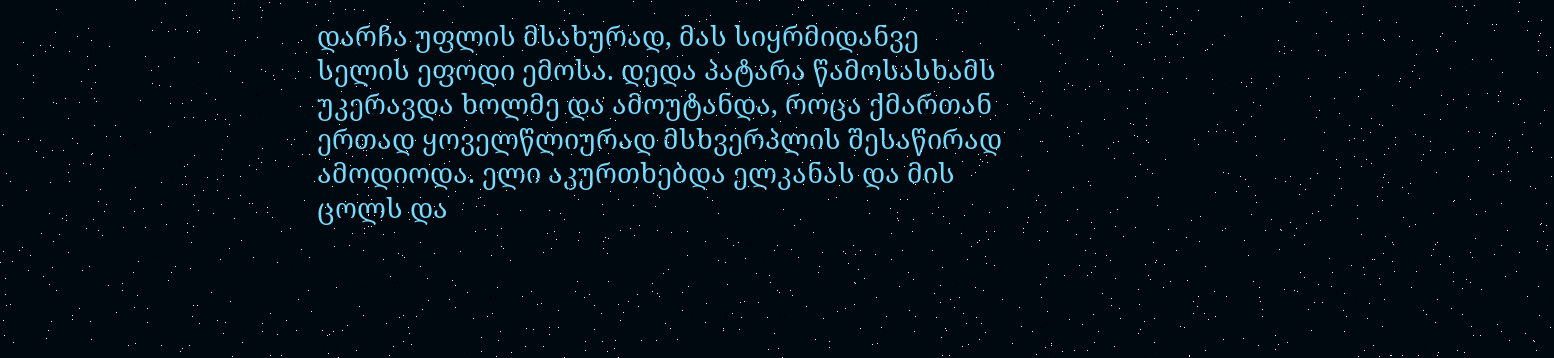დარჩა უფლის მსახურად, მას სიყრმიდანვე სელის ეფოდი ემოსა. დედა პატარა წამოსასხამს უკერავდა ხოლმე და ამოუტანდა, როცა ქმართან ერთად ყოველწლიურად მსხვერპლის შესაწირად ამოდიოდა. ელი აკურთხებდა ელკანას და მის ცოლს და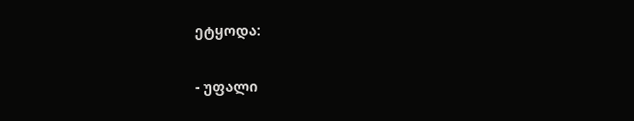ეტყოდა:

- უფალი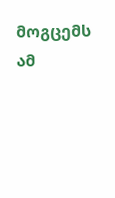მოგცემს ამ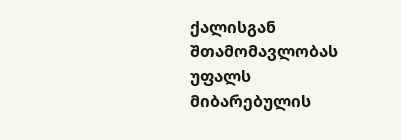ქალისგან შთამომავლობას უფალს მიბარებულის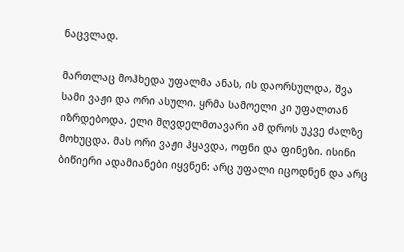ნაცვლად.

მართლაც მოჰხედა უფალმა ანას, ის დაორსულდა, შვა სამი ვაჟი და ორი ასული. ყრმა სამოელი კი უფალთან იზრდებოდა. ელი მღვდელმთავარი ამ დროს უკვე ძალზე მოხუცდა. მას ორი ვაჟი ჰყავდა, ოფნი და ფინეზი. ისინი ბიწიერი ადამიანები იყვნენ: არც უფალი იცოდნენ და არც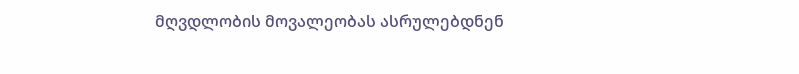მღვდლობის მოვალეობას ასრულებდნენ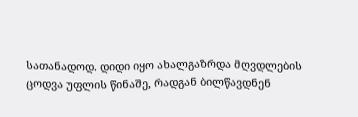სათანადოდ. დიდი იყო ახალგაზრდა მღვდლების ცოდვა უფლის წინაშე, რადგან ბილწავდნენ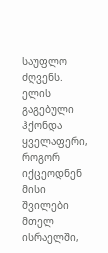საუფლო ძღვენს. ელის გაგებული ჰქონდა ყველაფერი, როგორ იქცეოდნენ მისი შვილები მთელ ისრაელში,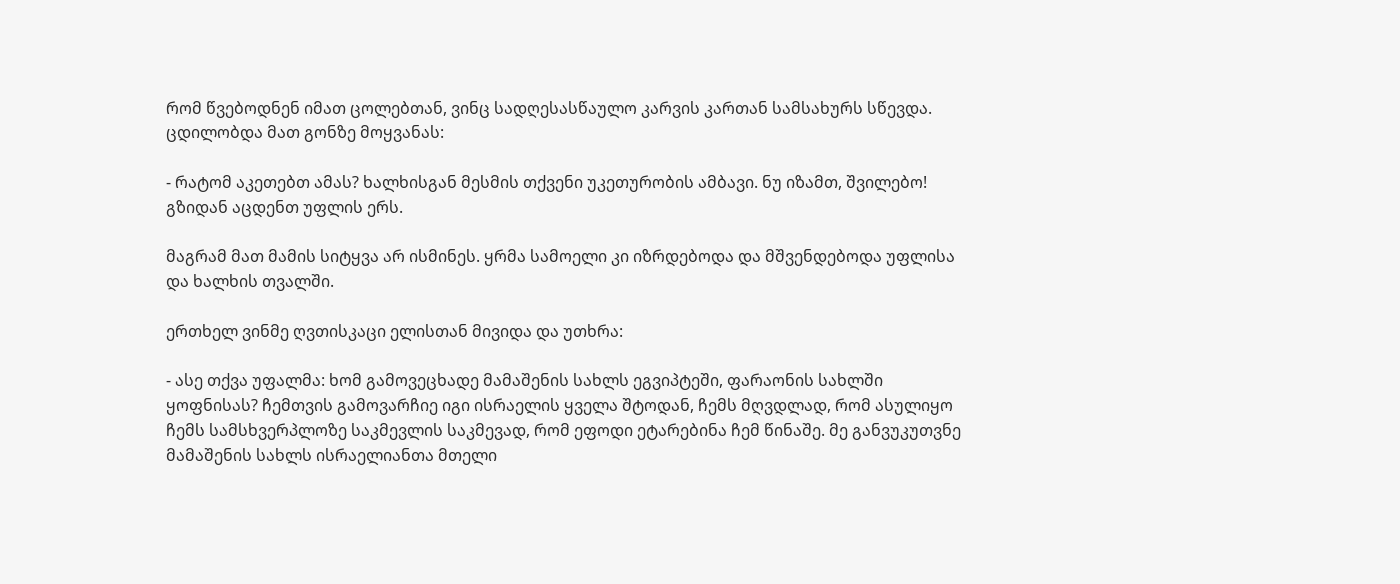რომ წვებოდნენ იმათ ცოლებთან, ვინც სადღესასწაულო კარვის კართან სამსახურს სწევდა. ცდილობდა მათ გონზე მოყვანას:

- რატომ აკეთებთ ამას? ხალხისგან მესმის თქვენი უკეთურობის ამბავი. ნუ იზამთ, შვილებო! გზიდან აცდენთ უფლის ერს.

მაგრამ მათ მამის სიტყვა არ ისმინეს. ყრმა სამოელი კი იზრდებოდა და მშვენდებოდა უფლისა და ხალხის თვალში.

ერთხელ ვინმე ღვთისკაცი ელისთან მივიდა და უთხრა:

- ასე თქვა უფალმა: ხომ გამოვეცხადე მამაშენის სახლს ეგვიპტეში, ფარაონის სახლში ყოფნისას? ჩემთვის გამოვარჩიე იგი ისრაელის ყველა შტოდან, ჩემს მღვდლად, რომ ასულიყო ჩემს სამსხვერპლოზე საკმევლის საკმევად, რომ ეფოდი ეტარებინა ჩემ წინაშე. მე განვუკუთვნე მამაშენის სახლს ისრაელიანთა მთელი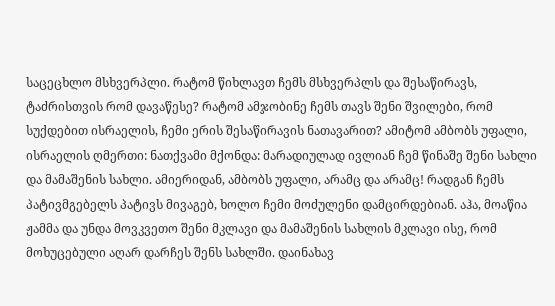საცეცხლო მსხვერპლი. რატომ წიხლავთ ჩემს მსხვერპლს და შესაწირავს, ტაძრისთვის რომ დავაწესე? რატომ ამჯობინე ჩემს თავს შენი შვილები, რომ სუქდებით ისრაელის, ჩემი ერის შესაწირავის ნათავარით? ამიტომ ამბობს უფალი, ისრაელის ღმერთი: ნათქვამი მქონდა: მარადიულად ივლიან ჩემ წინაშე შენი სახლი და მამაშენის სახლი. ამიერიდან, ამბობს უფალი, არამც და არამც! რადგან ჩემს პატივმგებელს პატივს მივაგებ, ხოლო ჩემი მოძულენი დამცირდებიან. აჰა, მოაწია ჟამმა და უნდა მოვკვეთო შენი მკლავი და მამაშენის სახლის მკლავი ისე, რომ მოხუცებული აღარ დარჩეს შენს სახლში. დაინახავ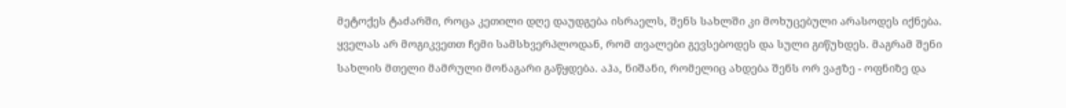მეტოქეს ტაძარში, როცა კეთილი დღე დაუდგება ისრაელს, შენს სახლში კი მოხუცებული არასოდეს იქნება. ყველას არ მოგიკვეთთ ჩემი სამსხვერპლოდან, რომ თვალები გევსებოდეს და სული გიწუხდეს. მაგრამ შენი სახლის მთელი მამრული მონაგარი გაწყდება. აჰა, ნიშანი, რომელიც ახდება შენს ორ ვაჟზე - ოფნიზე და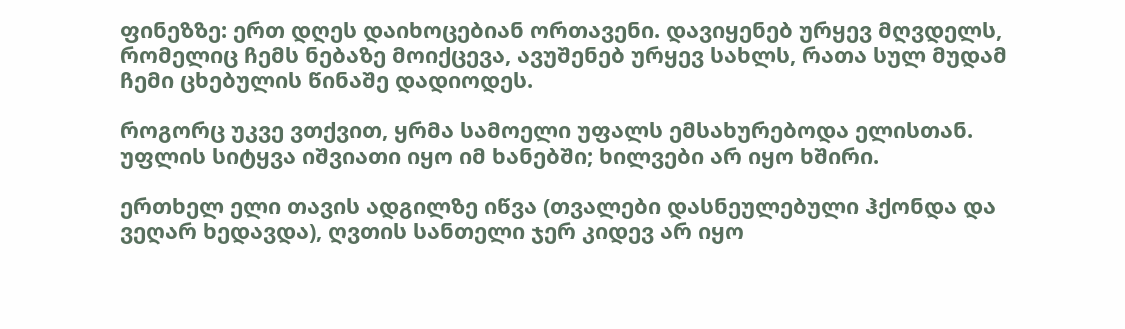ფინეზზე: ერთ დღეს დაიხოცებიან ორთავენი. დავიყენებ ურყევ მღვდელს, რომელიც ჩემს ნებაზე მოიქცევა, ავუშენებ ურყევ სახლს, რათა სულ მუდამ ჩემი ცხებულის წინაშე დადიოდეს.

როგორც უკვე ვთქვით, ყრმა სამოელი უფალს ემსახურებოდა ელისთან. უფლის სიტყვა იშვიათი იყო იმ ხანებში; ხილვები არ იყო ხშირი.

ერთხელ ელი თავის ადგილზე იწვა (თვალები დასნეულებული ჰქონდა და ვეღარ ხედავდა), ღვთის სანთელი ჯერ კიდევ არ იყო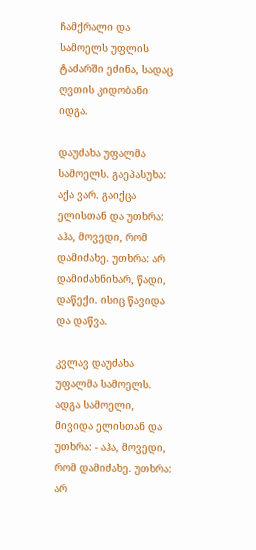ჩამქრალი და სამოელს უფლის ტაძარში ეძინა, სადაც ღვთის კიდობანი იდგა.

დაუძახა უფალმა სამოელს. გაეპასუხა: აქა ვარ. გაიქცა ელისთან და უთხრა: აჰა, მოვედი, რომ დამიძახე. უთხრა: არ დამიძახნიხარ, წადი, დაწექი. ისიც წავიდა და დაწვა.

კვლავ დაუძახა უფალმა სამოელს. ადგა სამოელი, მივიდა ელისთან და უთხრა: - აჰა, მოვედი, რომ დამიძახე. უთხრა: არ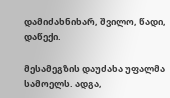დამიძახნიხარ, შვილო, წადი, დაწექი.

მესამეგზის დაუძახა უფალმა სამოელს. ადგა,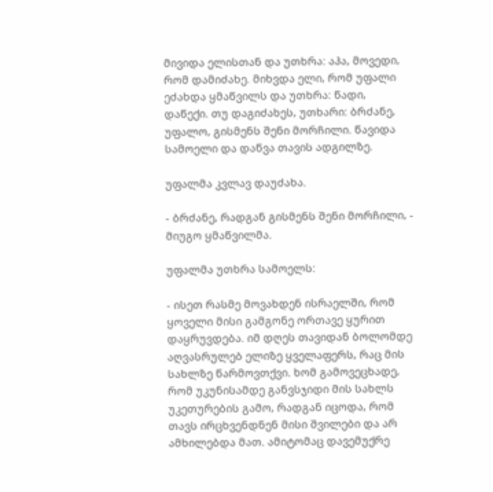მივიდა ელისთან და უთხრა: აჰა, მოვედი, რომ დამიძახე. მიხვდა ელი, რომ უფალი ეძახდა ყმაწვილს და უთხრა: წადი, დაწექი. თუ დაგიძახეს, უთხარი: ბრძანე, უფალო, გისმენს შენი მორჩილი. წავიდა სამოელი და დაწვა თავის ადგილზე.

უფალმა კვლავ დაუძახა.

- ბრძანე, რადგან გისმენს შენი მორჩილი, - მიუგო ყმაწვილმა.

უფალმა უთხრა სამოელს:

- ისეთ რასმე მოვახდენ ისრაელში, რომ ყოველი მისი გამგონე ორთავე ყურით დაყრუვდება. იმ დღეს თავიდან ბოლომდე აღვასრულებ ელიზე ყველაფერს, რაც მის სახლზე წარმოვთქვი. ხომ გამოვეცხადე, რომ უკუნისამდე განვსჯიდი მის სახლს უკეთურების გამო, რადგან იცოდა, რომ თავს ირცხვენდნენ მისი შვილები და არ ამხილებდა მათ. ამიტომაც დავემუქრე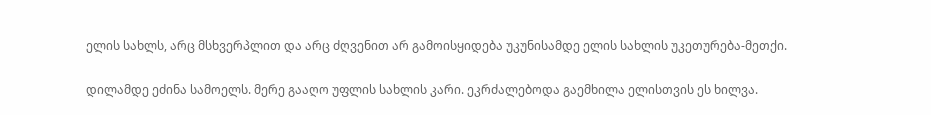ელის სახლს, არც მსხვერპლით და არც ძღვენით არ გამოისყიდება უკუნისამდე ელის სახლის უკეთურება-მეთქი.

დილამდე ეძინა სამოელს. მერე გააღო უფლის სახლის კარი. ეკრძალებოდა გაემხილა ელისთვის ეს ხილვა.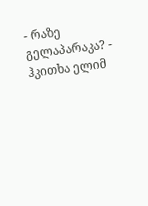- რაზე გელაპარაკა? - ჰკითხა ელიმ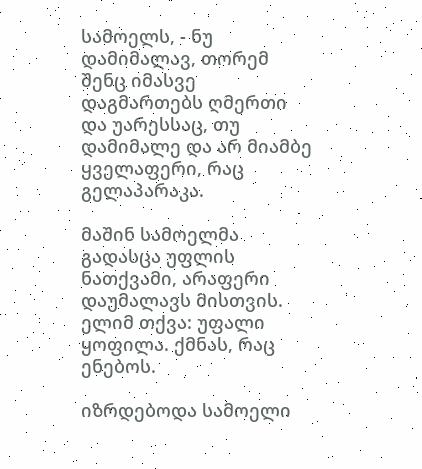სამოელს, - ნუ დამიმალავ, თორემ შენც იმასვე დაგმართებს ღმერთი და უარესსაც, თუ დამიმალე და არ მიამბე ყველაფერი, რაც გელაპარაკა.

მაშინ სამოელმა გადასცა უფლის ნათქვამი, არაფერი დაუმალავს მისთვის. ელიმ თქვა: უფალი ყოფილა. ქმნას, რაც ენებოს.

იზრდებოდა სამოელი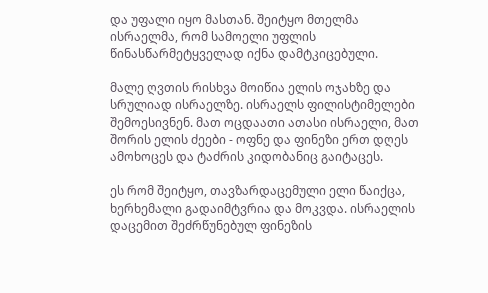და უფალი იყო მასთან. შეიტყო მთელმა ისრაელმა, რომ სამოელი უფლის წინასწარმეტყველად იქნა დამტკიცებული.

მალე ღვთის რისხვა მოიწია ელის ოჯახზე და სრულიად ისრაელზე. ისრაელს ფილისტიმელები შემოესივნენ. მათ ოცდაათი ათასი ისრაელი, მათ შორის ელის ძეები - ოფნე და ფინეზი ერთ დღეს ამოხოცეს და ტაძრის კიდობანიც გაიტაცეს.

ეს რომ შეიტყო, თავზარდაცემული ელი წაიქცა, ხერხემალი გადაიმტვრია და მოკვდა. ისრაელის დაცემით შეძრწუნებულ ფინეზის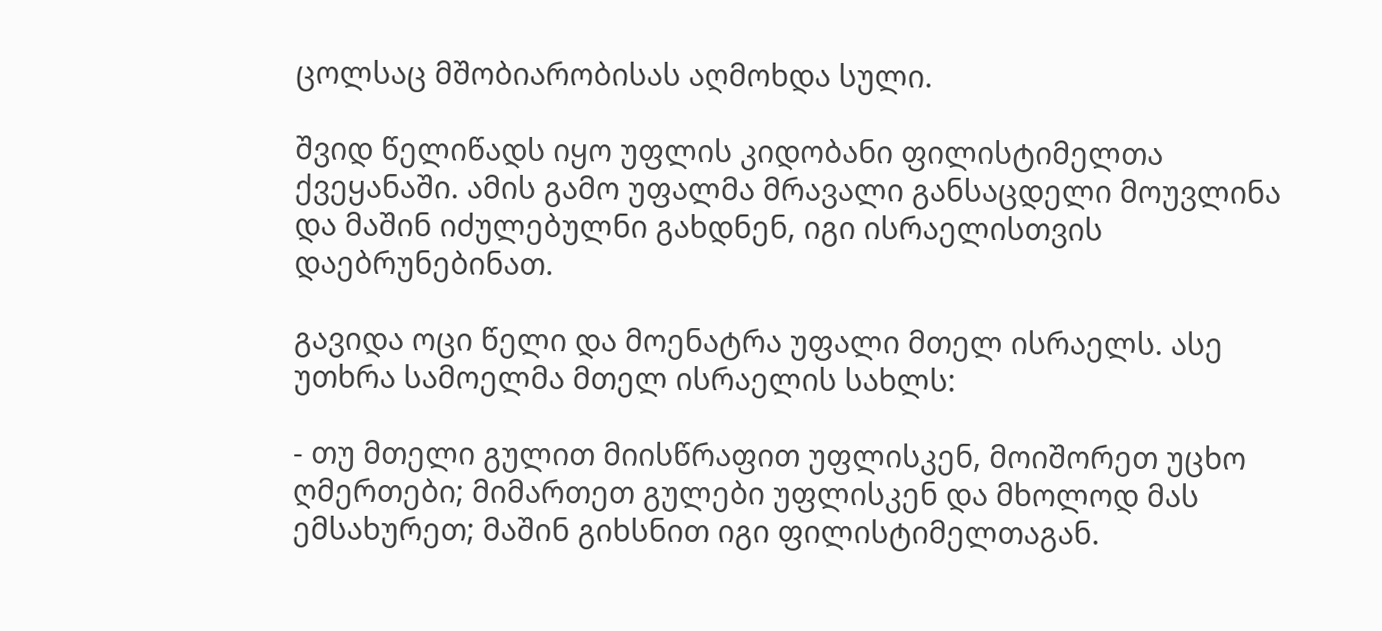ცოლსაც მშობიარობისას აღმოხდა სული.

შვიდ წელიწადს იყო უფლის კიდობანი ფილისტიმელთა ქვეყანაში. ამის გამო უფალმა მრავალი განსაცდელი მოუვლინა და მაშინ იძულებულნი გახდნენ, იგი ისრაელისთვის დაებრუნებინათ.

გავიდა ოცი წელი და მოენატრა უფალი მთელ ისრაელს. ასე უთხრა სამოელმა მთელ ისრაელის სახლს:

- თუ მთელი გულით მიისწრაფით უფლისკენ, მოიშორეთ უცხო ღმერთები; მიმართეთ გულები უფლისკენ და მხოლოდ მას ემსახურეთ; მაშინ გიხსნით იგი ფილისტიმელთაგან.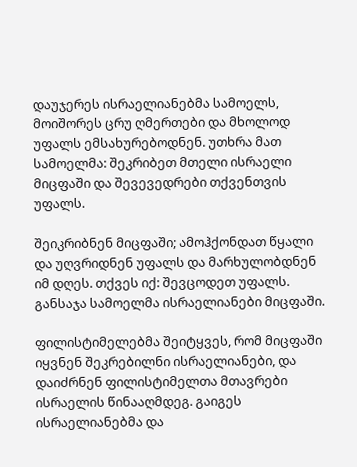დაუჯერეს ისრაელიანებმა სამოელს, მოიშორეს ცრუ ღმერთები და მხოლოდ უფალს ემსახურებოდნენ. უთხრა მათ სამოელმა: შეკრიბეთ მთელი ისრაელი მიცფაში და შევევედრები თქვენთვის უფალს.

შეიკრიბნენ მიცფაში; ამოჰქონდათ წყალი და უღვრიდნენ უფალს და მარხულობდნენ იმ დღეს. თქვეს იქ: შევცოდეთ უფალს. განსაჯა სამოელმა ისრაელიანები მიცფაში.

ფილისტიმელებმა შეიტყვეს, რომ მიცფაში იყვნენ შეკრებილნი ისრაელიანები, და დაიძრნენ ფილისტიმელთა მთავრები ისრაელის წინააღმდეგ. გაიგეს ისრაელიანებმა და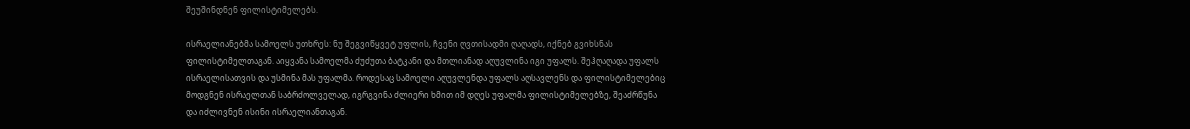შეუშინდნენ ფილისტიმელებს.

ისრაელიანებმა სამოელს უთხრეს: ნუ შეგვიწყვეტ უფლის, ჩვენი ღვთისადმი ღაღადს, იქნებ გვიხსნას ფილისტიმელთაგან. აიყვანა სამოელმა ძუძუთა ბატკანი და მთლიანად აღუვლინა იგი უფალს. შეჰღაღადა უფალს ისრაელისათვის და უსმინა მას უფალმა. როდესაც სამოელი აღუვლენდა უფალს აღსავლენს და ფილისტიმელებიც მოდგნენ ისრაელთან საბრძოლველად, იგრგვინა ძლიერი ხმით იმ დღეს უფალმა ფილისტიმელებზე, შეაძრწუნა და იძლივნენ ისინი ისრაელიანთაგან.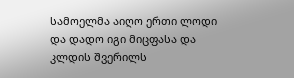სამოელმა აიღო ერთი ლოდი და დადო იგი მიცფასა და კლდის შვერილს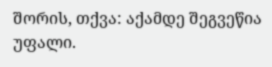შორის, თქვა: აქამდე შეგვეწია უფალი.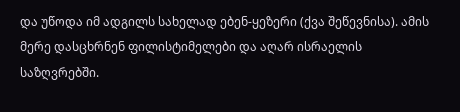და უწოდა იმ ადგილს სახელად ებენ-ყეზერი (ქვა შეწევნისა). ამის მერე დასცხრნენ ფილისტიმელები და აღარ ისრაელის საზღვრებში.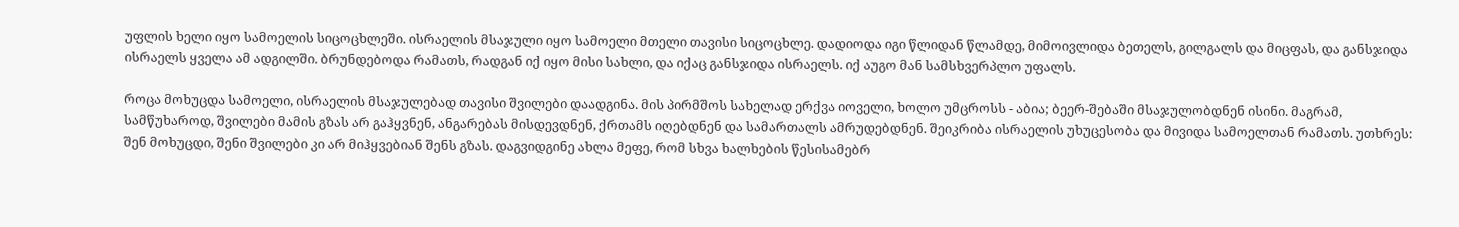უფლის ხელი იყო სამოელის სიცოცხლეში. ისრაელის მსაჯული იყო სამოელი მთელი თავისი სიცოცხლე. დადიოდა იგი წლიდან წლამდე, მიმოივლიდა ბეთელს, გილგალს და მიცფას, და განსჯიდა ისრაელს ყველა ამ ადგილში. ბრუნდებოდა რამათს, რადგან იქ იყო მისი სახლი, და იქაც განსჯიდა ისრაელს. იქ აუგო მან სამსხვერპლო უფალს.

როცა მოხუცდა სამოელი, ისრაელის მსაჯულებად თავისი შვილები დაადგინა. მის პირმშოს სახელად ერქვა იოველი, ხოლო უმცროსს - აბია; ბეერ-შებაში მსაჯულობდნენ ისინი. მაგრამ, სამწუხაროდ, შვილები მამის გზას არ გაჰყვნენ, ანგარებას მისდევდნენ, ქრთამს იღებდნენ და სამართალს ამრუდებდნენ. შეიკრიბა ისრაელის უხუცესობა და მივიდა სამოელთან რამათს. უთხრეს: შენ მოხუცდი, შენი შვილები კი არ მიჰყვებიან შენს გზას. დაგვიდგინე ახლა მეფე, რომ სხვა ხალხების წესისამებრ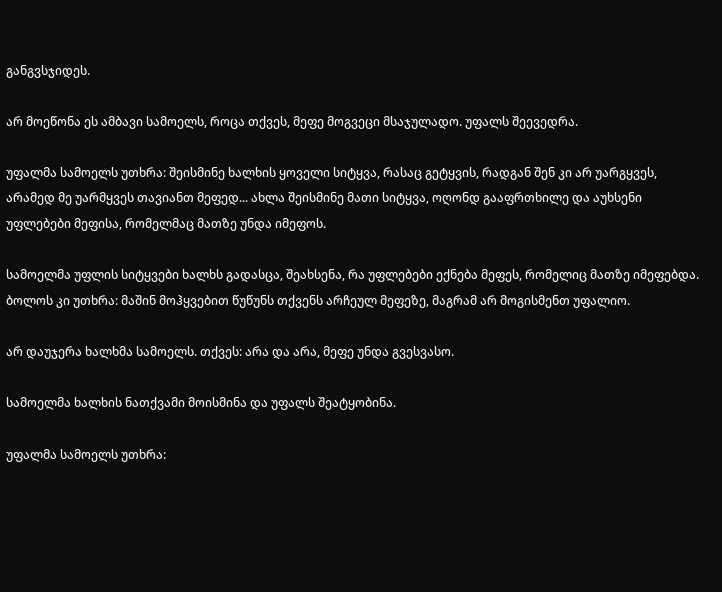განგვსჯიდეს.

არ მოეწონა ეს ამბავი სამოელს, როცა თქვეს, მეფე მოგვეცი მსაჯულადო. უფალს შეევედრა.

უფალმა სამოელს უთხრა: შეისმინე ხალხის ყოველი სიტყვა, რასაც გეტყვის, რადგან შენ კი არ უარგყვეს, არამედ მე უარმყვეს თავიანთ მეფედ... ახლა შეისმინე მათი სიტყვა, ოღონდ გააფრთხილე და აუხსენი უფლებები მეფისა, რომელმაც მათზე უნდა იმეფოს.

სამოელმა უფლის სიტყვები ხალხს გადასცა, შეახსენა, რა უფლებები ექნება მეფეს, რომელიც მათზე იმეფებდა. ბოლოს კი უთხრა: მაშინ მოჰყვებით წუწუნს თქვენს არჩეულ მეფეზე, მაგრამ არ მოგისმენთ უფალიო.

არ დაუჯერა ხალხმა სამოელს. თქვეს: არა და არა, მეფე უნდა გვესვასო.

სამოელმა ხალხის ნათქვამი მოისმინა და უფალს შეატყობინა.

უფალმა სამოელს უთხრა: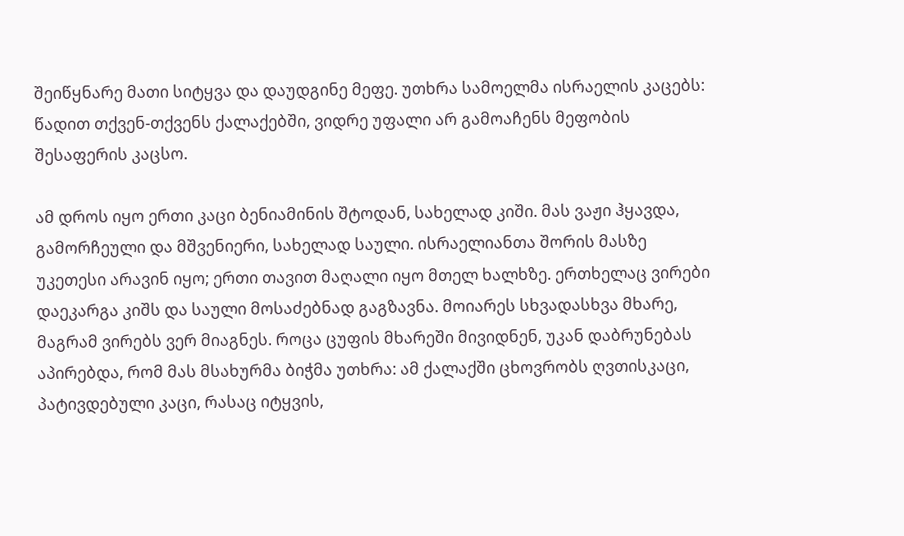შეიწყნარე მათი სიტყვა და დაუდგინე მეფე. უთხრა სამოელმა ისრაელის კაცებს: წადით თქვენ-თქვენს ქალაქებში, ვიდრე უფალი არ გამოაჩენს მეფობის შესაფერის კაცსო.

ამ დროს იყო ერთი კაცი ბენიამინის შტოდან, სახელად კიში. მას ვაჟი ჰყავდა, გამორჩეული და მშვენიერი, სახელად საული. ისრაელიანთა შორის მასზე უკეთესი არავინ იყო; ერთი თავით მაღალი იყო მთელ ხალხზე. ერთხელაც ვირები დაეკარგა კიშს და საული მოსაძებნად გაგზავნა. მოიარეს სხვადასხვა მხარე, მაგრამ ვირებს ვერ მიაგნეს. როცა ცუფის მხარეში მივიდნენ, უკან დაბრუნებას აპირებდა, რომ მას მსახურმა ბიჭმა უთხრა: ამ ქალაქში ცხოვრობს ღვთისკაცი, პატივდებული კაცი, რასაც იტყვის,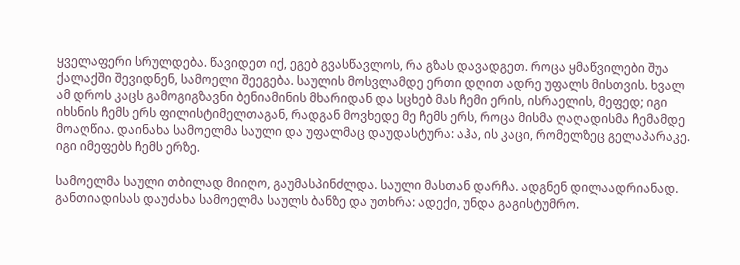ყველაფერი სრულდება. წავიდეთ იქ, ეგებ გვასწავლოს, რა გზას დავადგეთ. როცა ყმაწვილები შუა ქალაქში შევიდნენ, სამოელი შეეგება. საულის მოსვლამდე ერთი დღით ადრე უფალს მისთვის. ხვალ ამ დროს კაცს გამოგიგზავნი ბენიამინის მხარიდან და სცხებ მას ჩემი ერის, ისრაელის, მეფედ; იგი იხსნის ჩემს ერს ფილისტიმელთაგან, რადგან მოვხედე მე ჩემს ერს, როცა მისმა ღაღადისმა ჩემამდე მოაღწია. დაინახა სამოელმა საული და უფალმაც დაუდასტურა: აჰა, ის კაცი, რომელზეც გელაპარაკე. იგი იმეფებს ჩემს ერზე.

სამოელმა საული თბილად მიიღო, გაუმასპინძლდა. საული მასთან დარჩა. ადგნენ დილაადრიანად. განთიადისას დაუძახა სამოელმა საულს ბანზე და უთხრა: ადექი, უნდა გაგისტუმრო.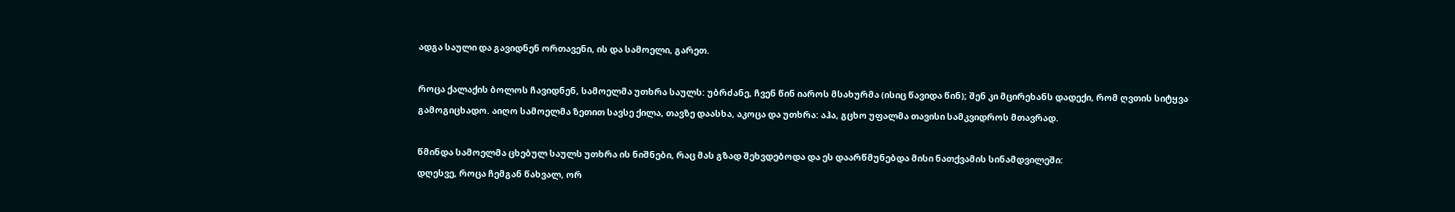ადგა საული და გავიდნენ ორთავენი, ის და სამოელი, გარეთ.

როცა ქალაქის ბოლოს ჩავიდნენ, სამოელმა უთხრა საულს: უბრძანე, ჩვენ წინ იაროს მსახურმა (ისიც წავიდა წინ); შენ კი მცირეხანს დადექი, რომ ღვთის სიტყვა გამოგიცხადო. აიღო სამოელმა ზეთით სავსე ქილა, თავზე დაასხა, აკოცა და უთხრა: აჰა, გცხო უფალმა თავისი სამკვიდროს მთავრად.

წმინდა სამოელმა ცხებულ საულს უთხრა ის ნიშნები, რაც მას გზად შეხვდებოდა და ეს დაარწმუნებდა მისი ნათქვამის სინამდვილეში:
დღესვე, როცა ჩემგან წახვალ, ორ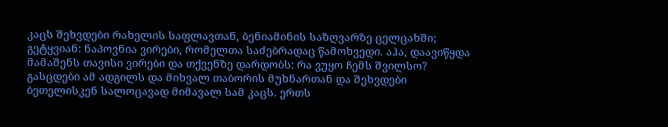კაცს შეხვდები რახელის საფლავთან, ბენიამინის საზღვარზე ცელცახში; გეტყვიან: ნაპოვნია ვირები, რომელთა საძებრადაც წამოხვედი. აჰა, დაავიწყდა მამაშენს თავისი ვირები და თქვენზე დარდობს: რა ვუყო ჩემს შვილსო? გასცდები ამ ადგილს და მიხვალ თაბორის მუხნართან და შეხვდები ბეთელისკენ სალოცავად მიმავალ სამ კაცს. ერთს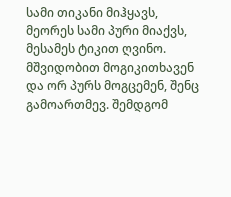სამი თიკანი მიჰყავს, მეორეს სამი პური მიაქვს, მესამეს ტიკით ღვინო. მშვიდობით მოგიკითხავენ და ორ პურს მოგცემენ, შენც გამოართმევ. შემდგომ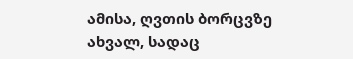ამისა, ღვთის ბორცვზე ახვალ, სადაც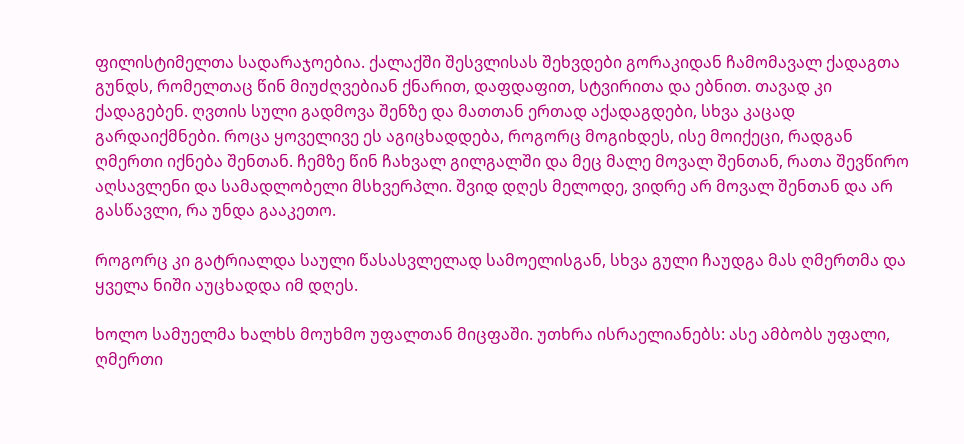ფილისტიმელთა სადარაჯოებია. ქალაქში შესვლისას შეხვდები გორაკიდან ჩამომავალ ქადაგთა გუნდს, რომელთაც წინ მიუძღვებიან ქნარით, დაფდაფით, სტვირითა და ებნით. თავად კი ქადაგებენ. ღვთის სული გადმოვა შენზე და მათთან ერთად აქადაგდები, სხვა კაცად გარდაიქმნები. როცა ყოველივე ეს აგიცხადდება, როგორც მოგიხდეს, ისე მოიქეცი, რადგან ღმერთი იქნება შენთან. ჩემზე წინ ჩახვალ გილგალში და მეც მალე მოვალ შენთან, რათა შევწირო აღსავლენი და სამადლობელი მსხვერპლი. შვიდ დღეს მელოდე, ვიდრე არ მოვალ შენთან და არ გასწავლი, რა უნდა გააკეთო.

როგორც კი გატრიალდა საული წასასვლელად სამოელისგან, სხვა გული ჩაუდგა მას ღმერთმა და ყველა ნიში აუცხადდა იმ დღეს.

ხოლო სამუელმა ხალხს მოუხმო უფალთან მიცფაში. უთხრა ისრაელიანებს: ასე ამბობს უფალი, ღმერთი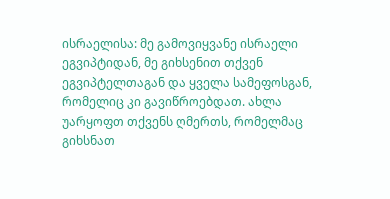ისრაელისა: მე გამოვიყვანე ისრაელი ეგვიპტიდან, მე გიხსენით თქვენ ეგვიპტელთაგან და ყველა სამეფოსგან, რომელიც კი გავიწროებდათ. ახლა უარყოფთ თქვენს ღმერთს, რომელმაც გიხსნათ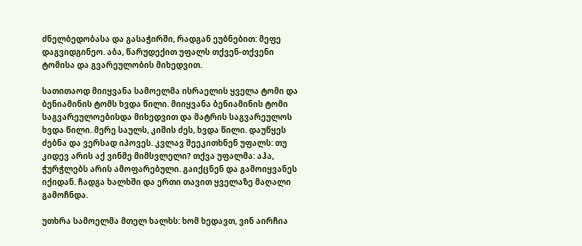ძნელბედობასა და გასაჭირში, რადგან ეუბნებით: მეფე დაგვიდგინეო. აბა, წარუდექით უფალს თქვენ-თქვენი ტომისა და გვარეულობის მიხედვით.

სათითაოდ მიიყვანა სამოელმა ისრაელის ყველა ტომი და ბენიამინის ტომს ხვდა წილი. მიიყვანა ბენიამინის ტომი საგვარეულოებისდა მიხედვით და მატრის საგვარეულოს ხვდა წილი. მერე საულს, კიშის ძეს, ხვდა წილი. დაუწყეს ძებნა და ვერსად იპოვეს. კვლავ შეეკითხნენ უფალს: თუ კიდევ არის აქ ვინმე მიმსვლელი? თქვა უფალმა: აჰა, ჭურჭლებს არის ამოფარებული. გაიქცნენ და გამოიყვანეს იქიდან. ჩადგა ხალხში და ერთი თავით ყველაზე მაღალი გამოჩნდა.

უთხრა სამოელმა მთელ ხალხს: ხომ ხედავთ, ვინ აირჩია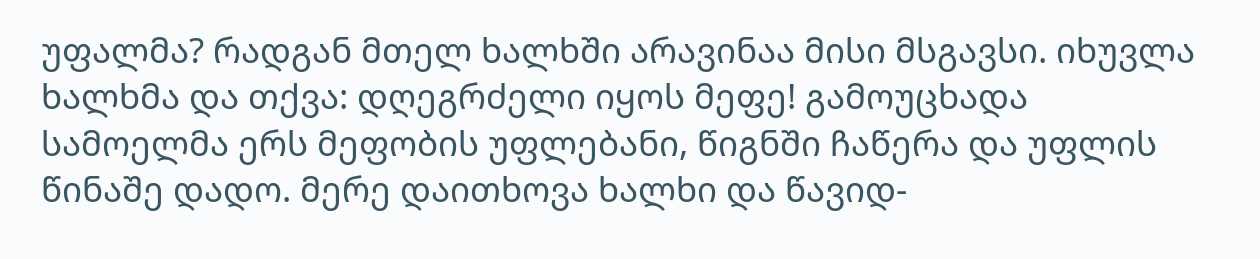უფალმა? რადგან მთელ ხალხში არავინაა მისი მსგავსი. იხუვლა ხალხმა და თქვა: დღეგრძელი იყოს მეფე! გამოუცხადა სამოელმა ერს მეფობის უფლებანი, წიგნში ჩაწერა და უფლის წინაშე დადო. მერე დაითხოვა ხალხი და წავიდ-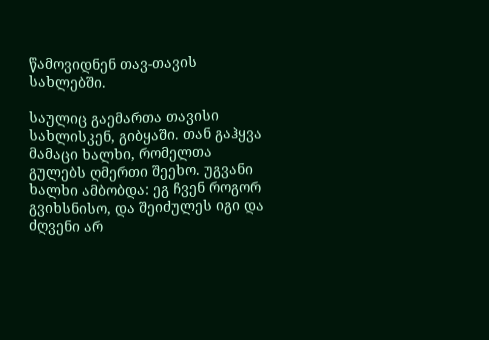წამოვიდნენ თავ-თავის სახლებში.

საულიც გაემართა თავისი სახლისკენ, გიბყაში. თან გაჰყვა მამაცი ხალხი, რომელთა გულებს ღმერთი შეეხო. უგვანი ხალხი ამბობდა: ეგ ჩვენ როგორ გვიხსნისო, და შეიძულეს იგი და ძღვენი არ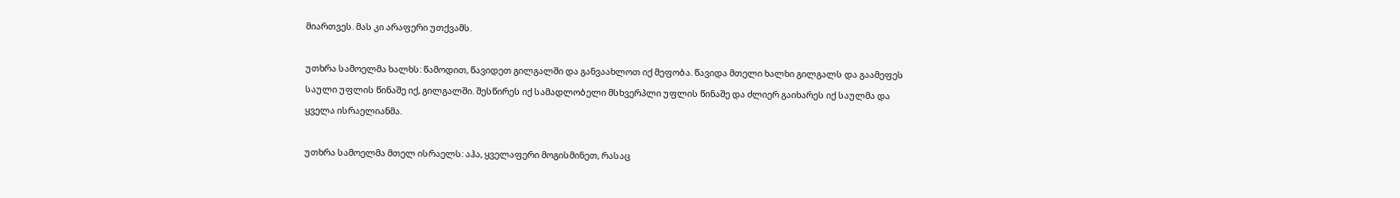მიართვეს. მას კი არაფერი უთქვამს.

უთხრა სამოელმა ხალხს: წამოდით, წავიდეთ გილგალში და განვაახლოთ იქ მეფობა. წავიდა მთელი ხალხი გილგალს და გაამეფეს საული უფლის წინაშე იქ, გილგალში. შესწირეს იქ სამადლობელი მსხვერპლი უფლის წინაშე და ძლიერ გაიხარეს იქ საულმა და ყველა ისრაელიანმა.

უთხრა სამოელმა მთელ ისრაელს: აჰა, ყველაფერი მოგისმინეთ, რასაც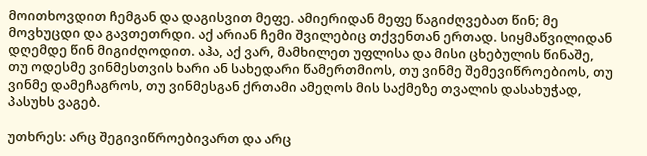მოითხოვდით ჩემგან და დაგისვით მეფე. ამიერიდან მეფე წაგიძღვებათ წინ; მე მოვხუცდი და გავთეთრდი. აქ არიან ჩემი შვილებიც თქვენთან ერთად. სიყმაწვილიდან დღემდე წინ მიგიძღოდით. აჰა, აქ ვარ, მამხილეთ უფლისა და მისი ცხებულის წინაშე, თუ ოდესმე ვინმესთვის ხარი ან სახედარი წამერთმიოს, თუ ვინმე შემევიწროებიოს, თუ ვინმე დამეჩაგროს, თუ ვინმესგან ქრთამი ამეღოს მის საქმეზე თვალის დასახუჭად, პასუხს ვაგებ.

უთხრეს: არც შეგივიწროებივართ და არც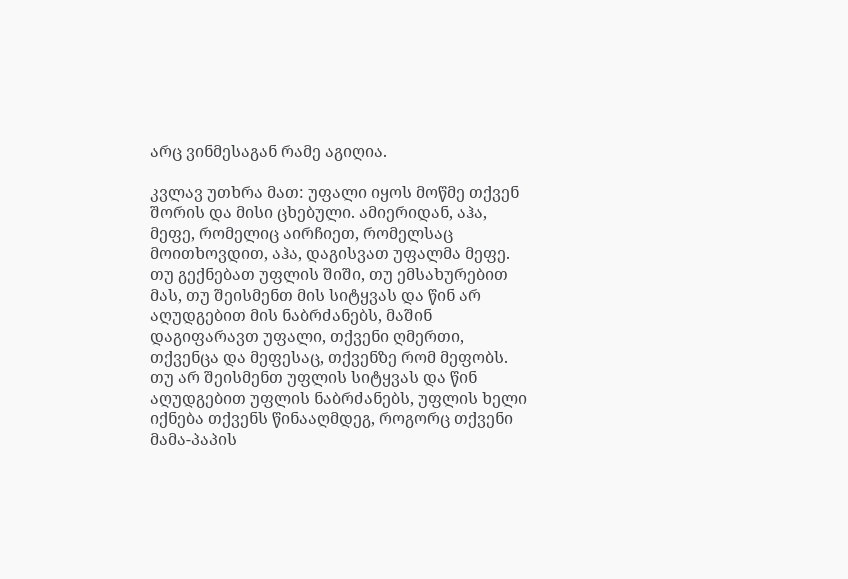არც ვინმესაგან რამე აგიღია.

კვლავ უთხრა მათ: უფალი იყოს მოწმე თქვენ შორის და მისი ცხებული. ამიერიდან, აჰა, მეფე, რომელიც აირჩიეთ, რომელსაც მოითხოვდით, აჰა, დაგისვათ უფალმა მეფე. თუ გექნებათ უფლის შიში, თუ ემსახურებით მას, თუ შეისმენთ მის სიტყვას და წინ არ აღუდგებით მის ნაბრძანებს, მაშინ დაგიფარავთ უფალი, თქვენი ღმერთი, თქვენცა და მეფესაც, თქვენზე რომ მეფობს. თუ არ შეისმენთ უფლის სიტყვას და წინ აღუდგებით უფლის ნაბრძანებს, უფლის ხელი იქნება თქვენს წინააღმდეგ, როგორც თქვენი მამა-პაპის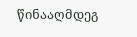წინააღმდეგ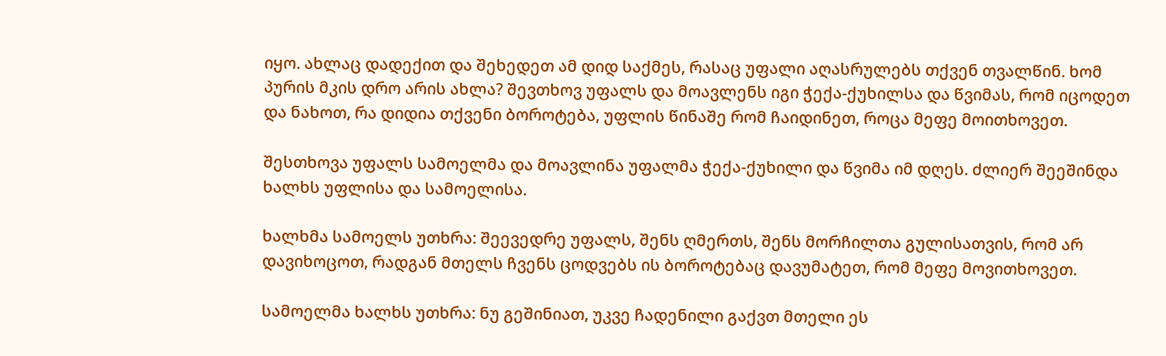იყო. ახლაც დადექით და შეხედეთ ამ დიდ საქმეს, რასაც უფალი აღასრულებს თქვენ თვალწინ. ხომ პურის მკის დრო არის ახლა? შევთხოვ უფალს და მოავლენს იგი ჭექა-ქუხილსა და წვიმას, რომ იცოდეთ და ნახოთ, რა დიდია თქვენი ბოროტება, უფლის წინაშე რომ ჩაიდინეთ, როცა მეფე მოითხოვეთ.

შესთხოვა უფალს სამოელმა და მოავლინა უფალმა ჭექა-ქუხილი და წვიმა იმ დღეს. ძლიერ შეეშინდა ხალხს უფლისა და სამოელისა.

ხალხმა სამოელს უთხრა: შეევედრე უფალს, შენს ღმერთს, შენს მორჩილთა გულისათვის, რომ არ დავიხოცოთ, რადგან მთელს ჩვენს ცოდვებს ის ბოროტებაც დავუმატეთ, რომ მეფე მოვითხოვეთ.

სამოელმა ხალხს უთხრა: ნუ გეშინიათ, უკვე ჩადენილი გაქვთ მთელი ეს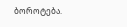ბოროტება.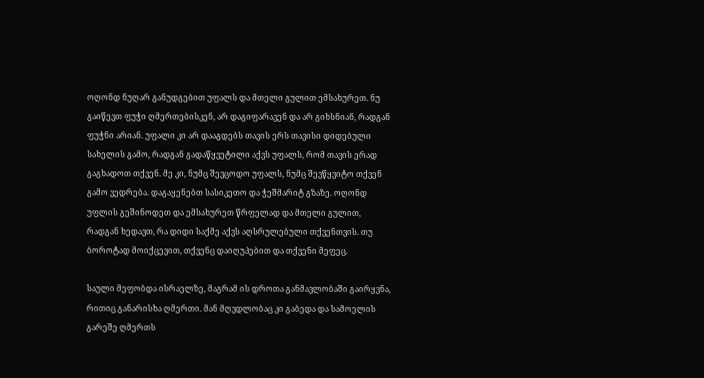ოღონდ ნუღარ განუდგებით უფალს და მთელი გულით ემსახურეთ. ნუ გაიწევთ ფუჭი ღმერთებისკენ, არ დაგიფარავენ და არ გიხსნიან, რადგან ფუჭნი არიან. უფალი კი არ დააგდებს თავის ერს თავისი დიდებული სახელის გამო, რადგან გადაწყვეტილი აქვს უფალს, რომ თავის ერად გაგხადოთ თქვენ. მე კი, ნუმც შევცოდო უფალს, ნუმც შევწყვიტო თქვენ გამო ვედრება. დაგაყენებთ სასიკეთო და ჭეშმარიტ გზაზე. ოღონდ უფლის გეშინოდეთ და ემსახურეთ წრფელად და მთელი გულით, რადგან ხედავთ, რა დიდი საქმე აქვს აღსრულებული თქვენთვის. თუ ბოროტად მოიქცევით, თქვენც დაიღუპებით და თქვენი მეფეც.

საული მეფობდა ისრაელზე, მაგრამ ის დროთა განმავლობაში გაირყვნა, რითიც განარისხა ღმერთი. მან მღვდლობაც კი გაბედა და სამოელის გარეშე ღმერთს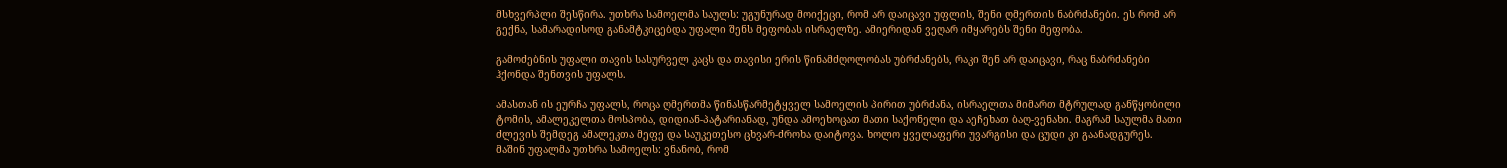მსხვერპლი შესწირა. უთხრა სამოელმა საულს: უგუნურად მოიქეცი, რომ არ დაიცავი უფლის, შენი ღმერთის ნაბრძანები. ეს რომ არ გექნა, სამარადისოდ განამტკიცებდა უფალი შენს მეფობას ისრაელზე. ამიერიდან ვეღარ იმყარებს შენი მეფობა.

გამოძებნის უფალი თავის სასურველ კაცს და თავისი ერის წინამძღოლობას უბრძანებს, რაკი შენ არ დაიცავი, რაც ნაბრძანები ჰქონდა შენთვის უფალს.

ამასთან ის ეურჩა უფალს, როცა ღმერთმა წინასწარმეტყველ სამოელის პირით უბრძანა, ისრაელთა მიმართ მტრულად განწყობილი ტომის, ამალეკელთა მოსპობა, დიდიან-პატარიანად, უნდა ამოეხოცათ მათი საქონელი და აეჩეხათ ბაღ-ვენახი. მაგრამ საულმა მათი ძლევის შემდეგ ამალეკთა მეფე და საუკეთესო ცხვარ-ძროხა დაიტოვა. ხოლო ყველაფერი უვარგისი და ცუდი კი გაანადგურეს. მაშინ უფალმა უთხრა სამოელს: ვნანობ, რომ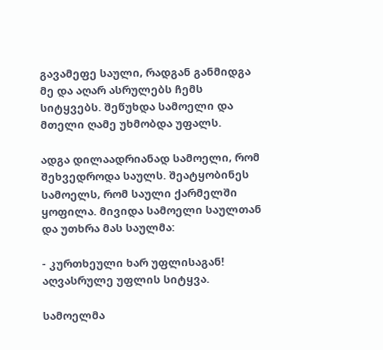გავამეფე საული, რადგან განმიდგა მე და აღარ ასრულებს ჩემს სიტყვებს. შეწუხდა სამოელი და მთელი ღამე უხმობდა უფალს.

ადგა დილაადრიანად სამოელი, რომ შეხვედროდა საულს. შეატყობინეს სამოელს, რომ საული ქარმელში ყოფილა. მივიდა სამოელი საულთან და უთხრა მას საულმა:

- კურთხეული ხარ უფლისაგან! აღვასრულე უფლის სიტყვა.

სამოელმა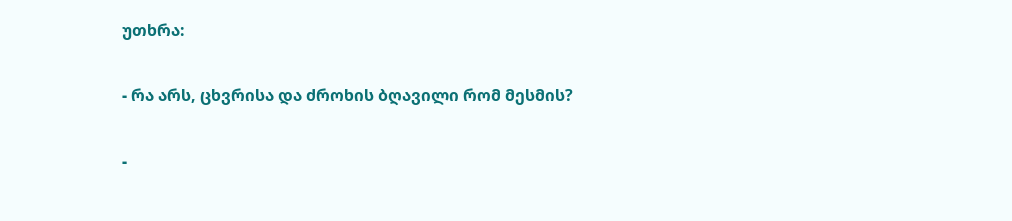უთხრა:

- რა არს, ცხვრისა და ძროხის ბღავილი რომ მესმის?

-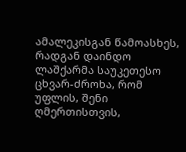ამალეკისგან წამოასხეს, რადგან დაინდო ლაშქარმა საუკეთესო ცხვარ-ძროხა, რომ უფლის, შენი ღმერთისთვის,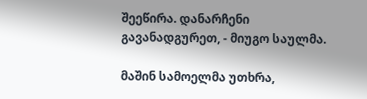შეეწირა. დანარჩენი გავანადგურეთ, - მიუგო საულმა.

მაშინ სამოელმა უთხრა,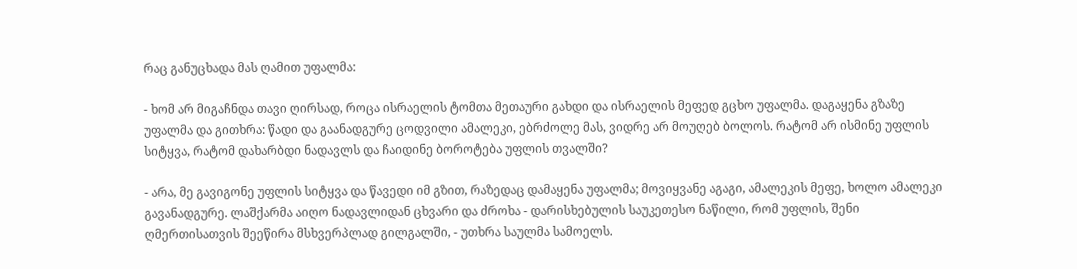რაც განუცხადა მას ღამით უფალმა:

- ხომ არ მიგაჩნდა თავი ღირსად, როცა ისრაელის ტომთა მეთაური გახდი და ისრაელის მეფედ გცხო უფალმა. დაგაყენა გზაზე უფალმა და გითხრა: წადი და გაანადგურე ცოდვილი ამალეკი, ებრძოლე მას, ვიდრე არ მოუღებ ბოლოს. რატომ არ ისმინე უფლის სიტყვა, რატომ დახარბდი ნადავლს და ჩაიდინე ბოროტება უფლის თვალში?

- არა, მე გავიგონე უფლის სიტყვა და წავედი იმ გზით, რაზედაც დამაყენა უფალმა; მოვიყვანე აგაგი, ამალეკის მეფე, ხოლო ამალეკი გავანადგურე. ლაშქარმა აიღო ნადავლიდან ცხვარი და ძროხა - დარისხებულის საუკეთესო ნაწილი, რომ უფლის, შენი ღმერთისათვის შეეწირა მსხვერპლად გილგალში, - უთხრა საულმა სამოელს.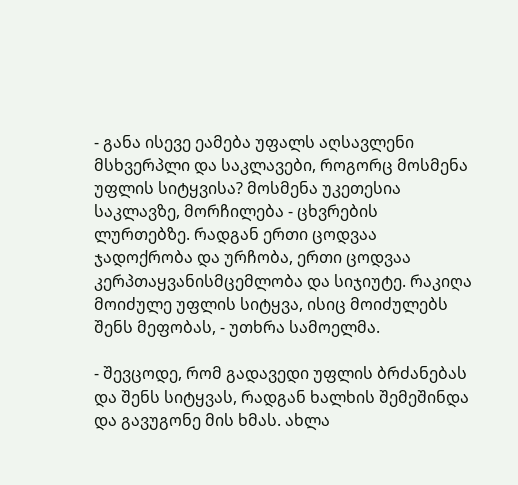- განა ისევე ეამება უფალს აღსავლენი მსხვერპლი და საკლავები, როგორც მოსმენა უფლის სიტყვისა? მოსმენა უკეთესია საკლავზე, მორჩილება - ცხვრების ლურთებზე. რადგან ერთი ცოდვაა ჯადოქრობა და ურჩობა, ერთი ცოდვაა კერპთაყვანისმცემლობა და სიჯიუტე. რაკიღა მოიძულე უფლის სიტყვა, ისიც მოიძულებს შენს მეფობას, - უთხრა სამოელმა.

- შევცოდე, რომ გადავედი უფლის ბრძანებას და შენს სიტყვას, რადგან ხალხის შემეშინდა და გავუგონე მის ხმას. ახლა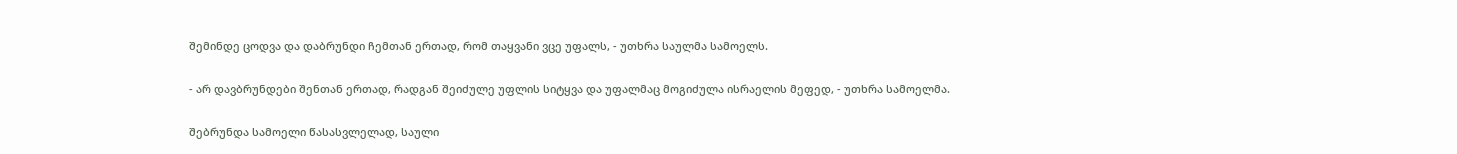შემინდე ცოდვა და დაბრუნდი ჩემთან ერთად, რომ თაყვანი ვცე უფალს, - უთხრა საულმა სამოელს.

- არ დავბრუნდები შენთან ერთად, რადგან შეიძულე უფლის სიტყვა და უფალმაც მოგიძულა ისრაელის მეფედ, - უთხრა სამოელმა.

შებრუნდა სამოელი წასასვლელად, საული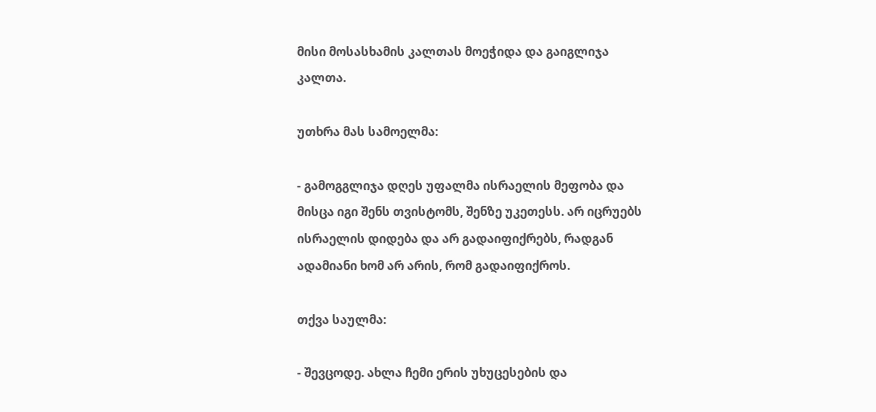მისი მოსასხამის კალთას მოეჭიდა და გაიგლიჯა კალთა.

უთხრა მას სამოელმა:

- გამოგგლიჯა დღეს უფალმა ისრაელის მეფობა და მისცა იგი შენს თვისტომს, შენზე უკეთესს. არ იცრუებს ისრაელის დიდება და არ გადაიფიქრებს, რადგან ადამიანი ხომ არ არის, რომ გადაიფიქროს.

თქვა საულმა:

- შევცოდე. ახლა ჩემი ერის უხუცესების და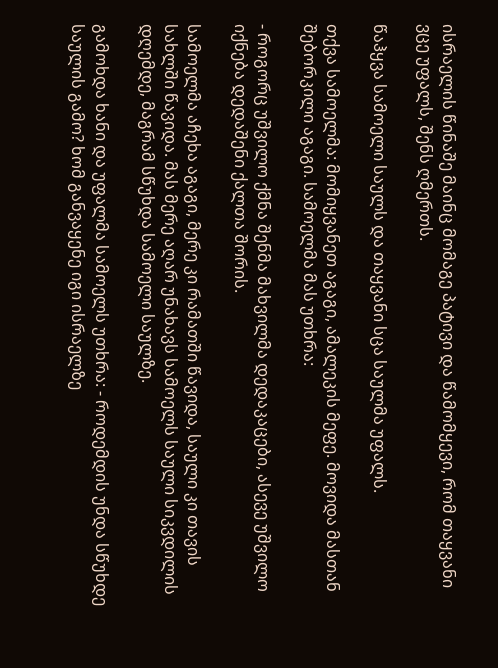ისრაელის წინაშე მაინც მომაგე პატივი და წამომყევი, რომ თაყვანი ვცე უფალს, შენს ღმერთს.

წაჰყვა სამოელი საულს და თაყვანი სცა საულმა უფალს.

თქვა სამოელმა: მომიყვანეთ აგაგი, ამალეკის მეფე. მოვიდა მასთან შებორკილი აგაგი. სამოელმა მას უთხრა:

- როგორც უშვილო ქმნა შენმა მახვილმა დედაკაცები, ასევე უშვილო იქნება დედაშენი ქალთა შორის.

სამოელმა აჩეხა აგაგი, მერე კი რამათში წავიდა, საული კი თავის სახლში წავიდა. მას მერე აღარ უნახავს სამოელს საული სიკვდილის დღემდე, მაგრამ სწუხდა სამოელი საულზე.

გამოხდა ხანი და უფალმა სამოელს უთხრა: - როდემდის უნდა სწუხდე საულის გამო? ხომ განვაყენე იგი ისრაელზე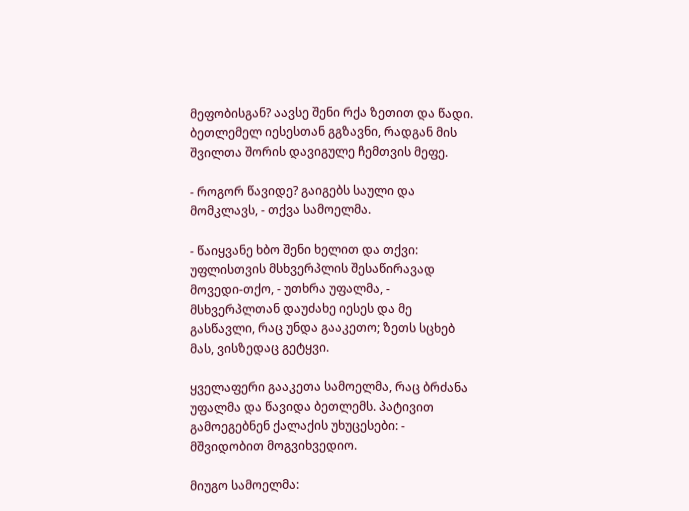მეფობისგან? აავსე შენი რქა ზეთით და წადი. ბეთლემელ იესესთან გგზავნი, რადგან მის შვილთა შორის დავიგულე ჩემთვის მეფე.

- როგორ წავიდე? გაიგებს საული და მომკლავს, - თქვა სამოელმა.

- წაიყვანე ხბო შენი ხელით და თქვი: უფლისთვის მსხვერპლის შესაწირავად მოვედი-თქო, - უთხრა უფალმა, - მსხვერპლთან დაუძახე იესეს და მე გასწავლი, რაც უნდა გააკეთო; ზეთს სცხებ მას, ვისზედაც გეტყვი.

ყველაფერი გააკეთა სამოელმა, რაც ბრძანა უფალმა და წავიდა ბეთლემს. პატივით გამოეგებნენ ქალაქის უხუცესები: - მშვიდობით მოგვიხვედიო.

მიუგო სამოელმა: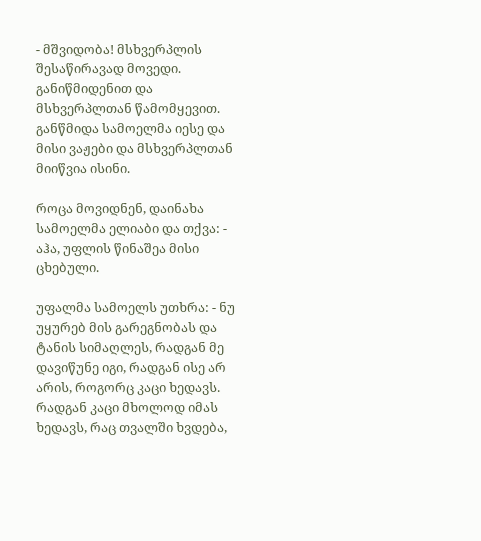- მშვიდობა! მსხვერპლის შესაწირავად მოვედი. განიწმიდენით და მსხვერპლთან წამომყევით. განწმიდა სამოელმა იესე და მისი ვაჟები და მსხვერპლთან მიიწვია ისინი.

როცა მოვიდნენ, დაინახა სამოელმა ელიაბი და თქვა: - აჰა, უფლის წინაშეა მისი ცხებული.

უფალმა სამოელს უთხრა: - ნუ უყურებ მის გარეგნობას და ტანის სიმაღლეს, რადგან მე დავიწუნე იგი, რადგან ისე არ არის, როგორც კაცი ხედავს. რადგან კაცი მხოლოდ იმას ხედავს, რაც თვალში ხვდება,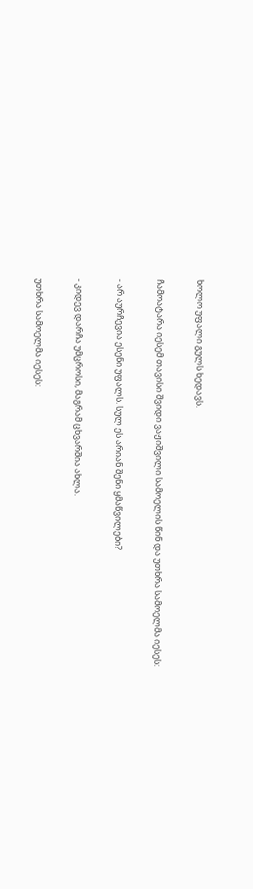ხოლო უფალი გულს ხედავს.

ჩამოატარა იესემ თავისი შვიდი ვაჟიშვილი სამოელის წინ და უთხრა სამოელმა იესეს:

- არ აურჩევია ესენი უფალს. სულ ეს არიან შენი ყმაწვილები?

- კიდევ დარჩა უმცროსი, მაგრამ ცხვარშია ახლა.

უთხრა სამოელმა იესეს: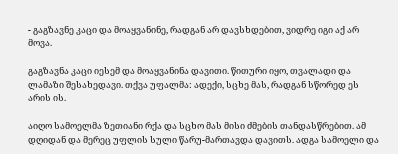- გაგზავნე კაცი და მოაყვანინე, რადგან არ დავსხდებით, ვიდრე იგი აქ არ მოვა.

გაგზავნა კაცი იესემ და მოაყვანინა დავითი. წითური იყო, თვალადი და ლამაზი შესახედავი. თქვა უფალმა: ადექი, სცხე მას, რადგან სწორედ ეს არის ის.

აიღო სამოელმა ზეთიანი რქა და სცხო მას მისი ძმების თანდასწრებით. ამ დღიდან და მერეც უფლის სული წარუ-მართავდა დავითს. ადგა სამოელი და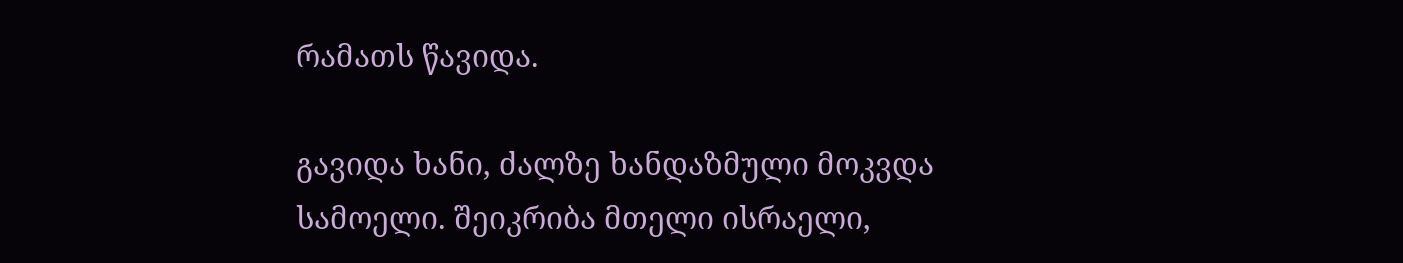რამათს წავიდა.

გავიდა ხანი, ძალზე ხანდაზმული მოკვდა სამოელი. შეიკრიბა მთელი ისრაელი,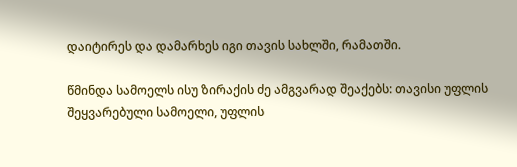დაიტირეს და დამარხეს იგი თავის სახლში, რამათში.

წმინდა სამოელს ისუ ზირაქის ძე ამგვარად შეაქებს: თავისი უფლის შეყვარებული სამოელი, უფლის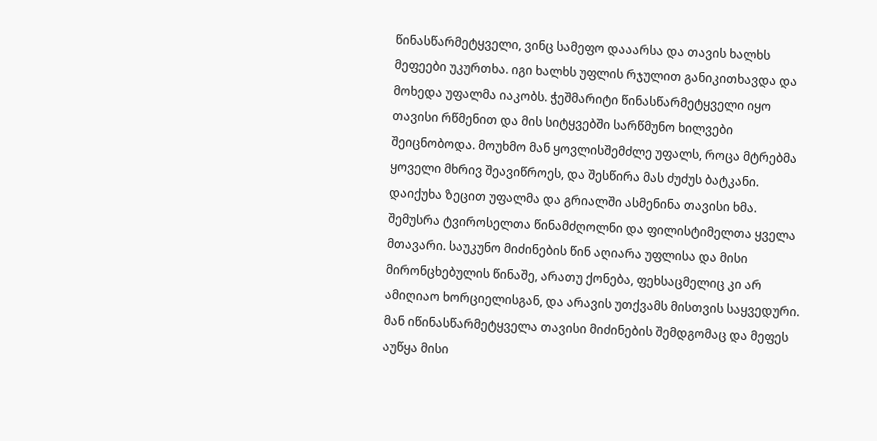წინასწარმეტყველი, ვინც სამეფო დააარსა და თავის ხალხს მეფეები უკურთხა. იგი ხალხს უფლის რჯულით განიკითხავდა და მოხედა უფალმა იაკობს. ჭეშმარიტი წინასწარმეტყველი იყო თავისი რწმენით და მის სიტყვებში სარწმუნო ხილვები შეიცნობოდა. მოუხმო მან ყოვლისშემძლე უფალს, როცა მტრებმა ყოველი მხრივ შეავიწროეს, და შესწირა მას ძუძუს ბატკანი. დაიქუხა ზეცით უფალმა და გრიალში ასმენინა თავისი ხმა. შემუსრა ტვიროსელთა წინამძღოლნი და ფილისტიმელთა ყველა მთავარი. საუკუნო მიძინების წინ აღიარა უფლისა და მისი მირონცხებულის წინაშე, არათუ ქონება, ფეხსაცმელიც კი არ ამიღიაო ხორციელისგან, და არავის უთქვამს მისთვის საყვედური. მან იწინასწარმეტყველა თავისი მიძინების შემდგომაც და მეფეს აუწყა მისი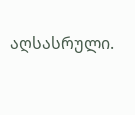აღსასრული.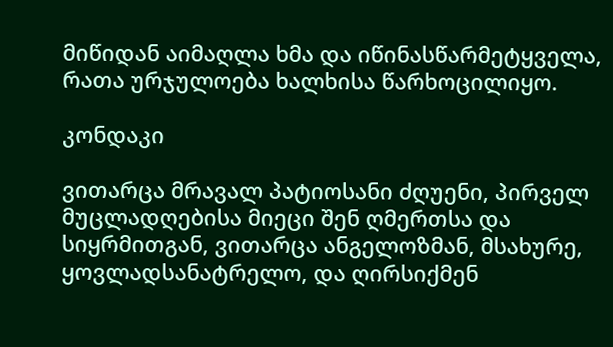მიწიდან აიმაღლა ხმა და იწინასწარმეტყველა, რათა ურჯულოება ხალხისა წარხოცილიყო.

კონდაკი

ვითარცა მრავალ პატიოსანი ძღუენი, პირველ მუცლადღებისა მიეცი შენ ღმერთსა და სიყრმითგან, ვითარცა ანგელოზმან, მსახურე, ყოვლადსანატრელო, და ღირსიქმენ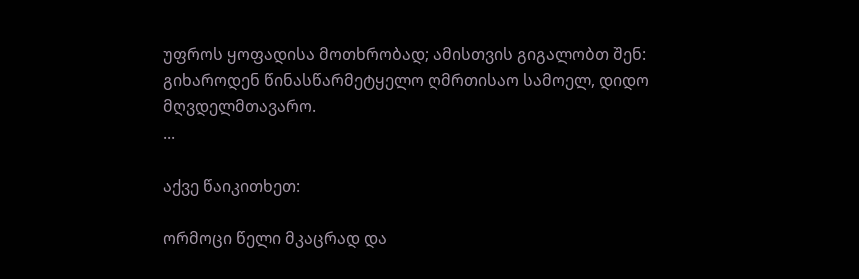უფროს ყოფადისა მოთხრობად; ამისთვის გიგალობთ შენ:
გიხაროდენ წინასწარმეტყელო ღმრთისაო სამოელ, დიდო მღვდელმთავარო.
...

აქვე წაიკითხეთ:

ორმოცი წელი მკაცრად და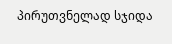პირუთვნელად სჯიდა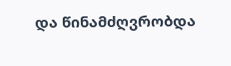და წინამძღვრობდა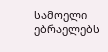სამოელი ებრაელებს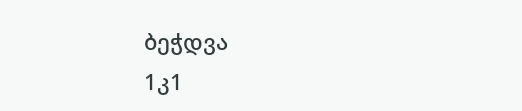ბეჭდვა
1კ1